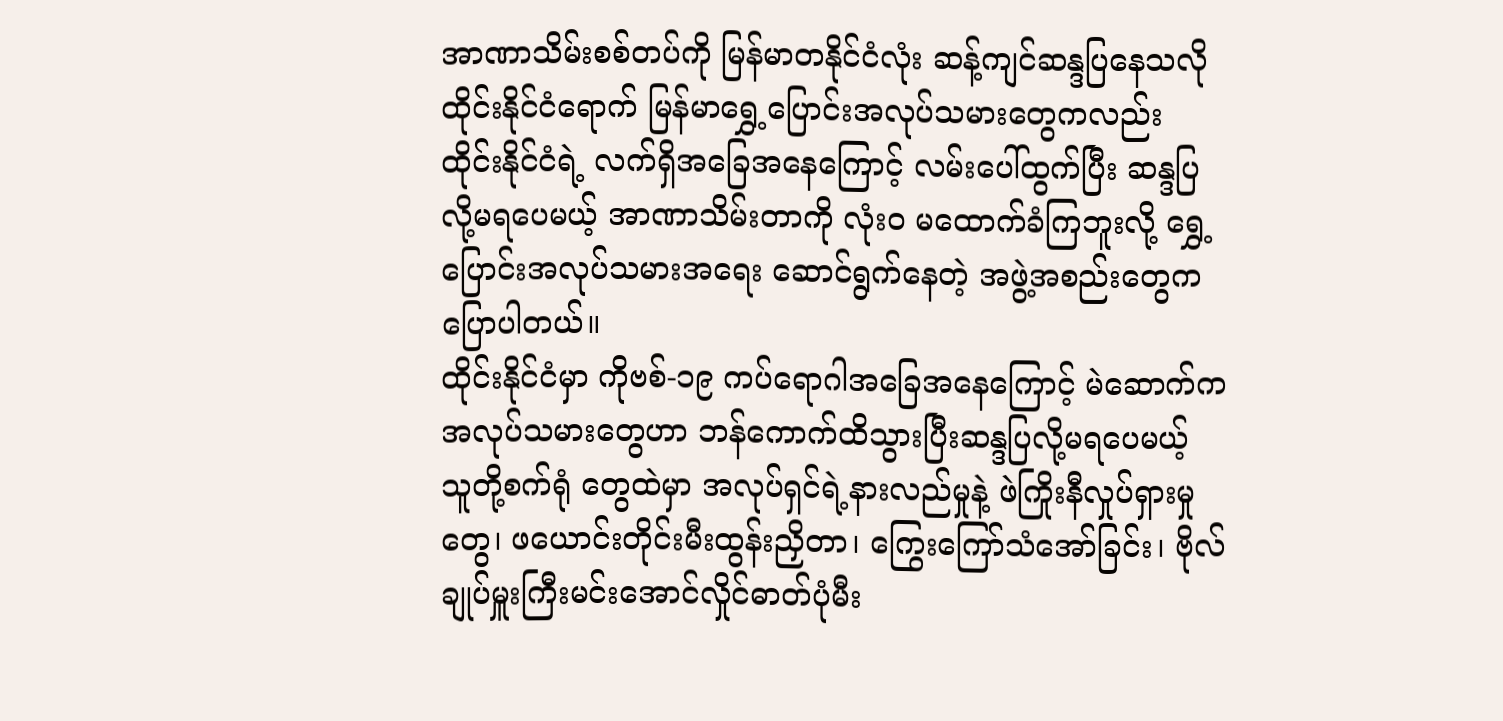အာဏာသိမ်းစစ်တပ်ကို မြန်မာတနိုင်ငံလုံး ဆန့်ကျင်ဆန္ဒပြနေသလို ထိုင်းနိုင်ငံရောက် မြန်မာရွှေ့ပြောင်းအလုပ်သမားတွေကလည်း ထိုင်းနိုင်ငံရဲ့ လက်ရှိအခြေအနေကြောင့် လမ်းပေါ်ထွက်ပြီး ဆန္ဒပြလို့မရပေမယ့် အာဏာသိမ်းတာကို လုံးဝ မထောက်ခံကြဘူးလို့ ရွှေ့ပြောင်းအလုပ်သမားအရေး ဆောင်ရွက်နေတဲ့ အဖွဲ့အစည်းတွေက ပြောပါတယ်။
ထိုင်းနိုင်ငံမှာ ကိုဗစ်-၁၉ ကပ်ရောဂါအခြေအနေကြောင့် မဲဆောက်ကအလုပ်သမားတွေဟာ ဘန်ကောက်ထိသွားပြီးဆန္ဒပြလို့မရပေမယ့် သူတို့စက်ရုံ တွေထဲမှာ အလုပ်ရှင်ရဲ့နားလည်မှုနဲ့ ဖဲကြိုးနီလှုပ်ရှားမှုတွေ၊ ဖယောင်းတိုင်းမီးထွန်းညှိတာ၊ ကြွေးကြော်သံအော်ခြင်း၊ ဗိုလ်ချုပ်မှူးကြီးမင်းအောင်လှိုင်ဓာတ်ပုံမီး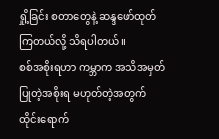ရှို့ခြင်း စတာတွေနဲ့ ဆန္ဒဖော်ထုတ်ကြတယ်လို့ သိရပါတယ်။
စစ်အစိုးရဟာ ကမ္ဘာက အသိအမှတ်ပြုတဲ့အစိုးရ မဟုတ်တဲ့အတွက် ထိုင်းရောက်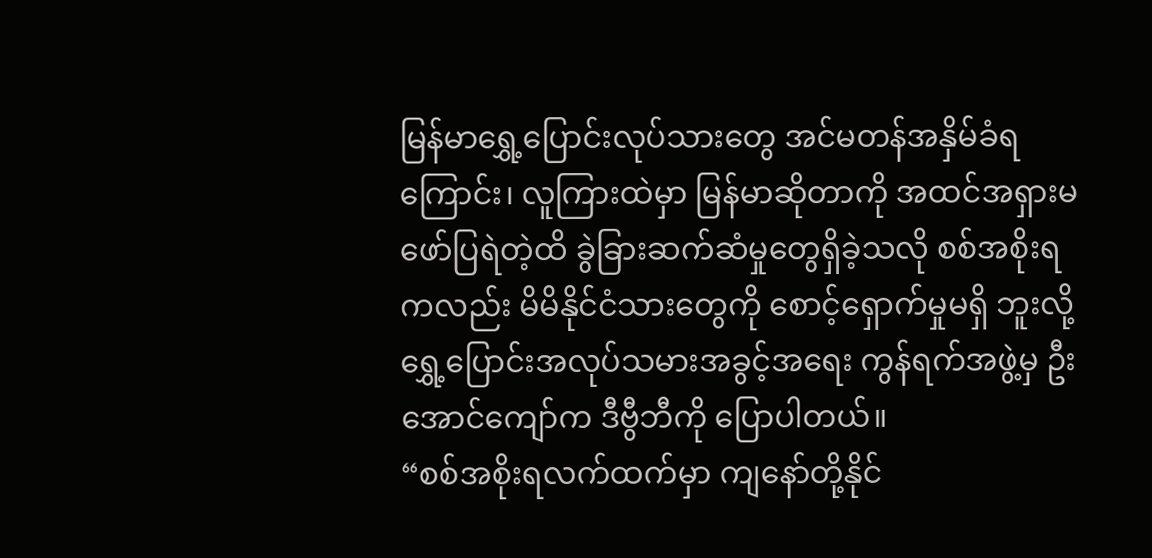မြန်မာရွှေ့ပြောင်းလုပ်သားတွေ အင်မတန်အနှိမ်ခံရကြောင်း၊ လူကြားထဲမှာ မြန်မာဆိုတာကို အထင်အရှားမဖော်ပြရဲတဲ့ထိ ခွဲခြားဆက်ဆံမှုတွေရှိခဲ့သလို စစ်အစိုးရကလည်း မိမိနိုင်ငံသားတွေကို စောင့်ရှောက်မှုမရှိ ဘူးလို့ ရွှေ့ပြောင်းအလုပ်သမားအခွင့်အရေး ကွန်ရက်အဖွဲ့မှ ဦးအောင်ကျော်က ဒီဗွီဘီကို ပြောပါတယ်။
“စစ်အစိုးရလက်ထက်မှာ ကျနော်တို့နိုင်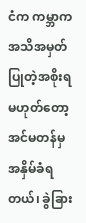ငံက ကမ္ဘာကအသိအမှတ်ပြုတဲ့အစိုးရမဟုတ်တော့ အင်မတန်မှ အနှိမ်ခံရတယ်၊ ခွဲခြား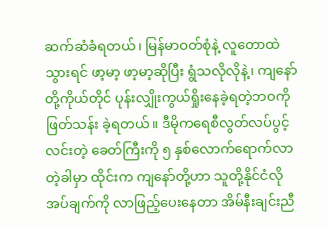ဆက်ဆံခံရတယ်၊ မြန်မာဝတ်စုံနဲ့ လူတောထဲသွားရင် ဖာ့မာ့ ဖာ့မာ့ဆိုပြီး ရွံသလိုလိုနဲ့၊ ကျနော်တို့ကိုယ်တိုင် ပုန်းလျှိုးကွယ်ရှိုးနေခဲ့ရတဲ့ဘဝကို ဖြတ်သန်း ခဲ့ရတယ်။ ဒီမိုကရေစီလွတ်လပ်ပွင့်လင်းတဲ့ ခေတ်ကြီးကို ၅ နှစ်လောက်ရောက်လာတဲ့ခါမှာ ထိုင်းက ကျနော်တို့ဟာ သူတို့နိုင်ငံလိုအပ်ချက်ကို လာဖြည့်ပေးနေတာ အိမ်နီးချင်းညီ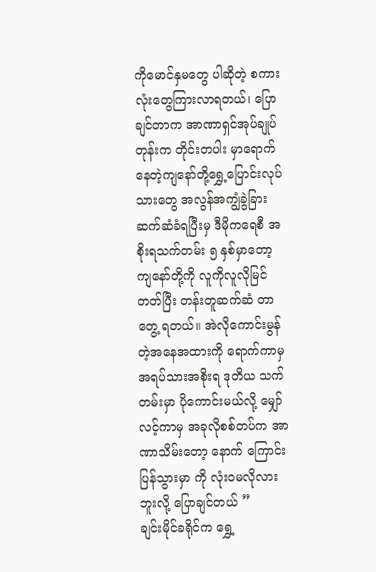ကိုမောင်နှမတွေ ပါဆိုတဲ့ စကားလုံးတွေကြားလာရတယ်၊ ပြောချင်တာက အာဏာရှင်အုပ်ချုပ်တုန်းက တိုင်းတပါး မှာရောက်နေတဲ့ကျနော်တို့ရွှေ့ပြောင်းလုပ်သားတွေ အလွန်အကျွံခွဲခြားဆက်ဆံခံရပြီးမှ ဒီမိုကရေစီ အစိုးရသက်တမ်း ၅ နှစ်မှာတော့ ကျနော်တို့ကို လူကိုလူလိုမြင်တတ်ပြီး တန်းတူဆက်ဆံ တာတွေ့ ရတယ်။ အဲလိုကောင်းမွန်တဲ့အနေအထားကို ရောက်ကာမှ အရပ်သားအစိုးရ ဒုတိယ သက်တမ်းမှာ ပိုကောင်းမယ်လို့ မျှော်လင့်ကာမှ အခုလိုစစ်တပ်က အာဏာသိမ်းတော့ နောက် ကြောင်းပြန်သွားမှာ ကို လုံးဝမလိုလားဘူးလို့ ပြောချင်တယ် ”
ချင်းမိုင်ခရိုင်က ရွှေ့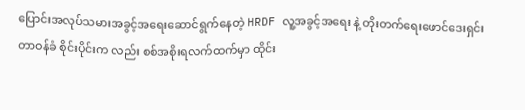ပြောင်းအလုပ်သမားအခွင့်အရေးဆောင်ရွက်နေတဲ့ HRDF လူ့အခွင့်အရေး နဲ့ တိုးတက်ရေးဖောင်ဒေးရှင်း တာဝန်ခံ စိုင်းပိုင်းက လည်း စစ်အစိုးရလက်ထက်မှာ ထိုင်း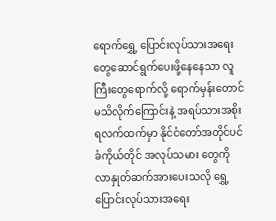ရောက်ရွှေ့ ပြောင်းလုပ်သားအရေးတွေဆောင်ရွက်ပေးဖို့နေနေသာ လူကြီးတွေရောက်လို့ ရောက်မှန်းတောင် မသိလိုက်ကြောင်းနဲ့ အရပ်သားအစိုးရလက်ထက်မှာ နိုင်ငံတော်အတိုင်ပင်ခံကိုယ်တိုင် အလုပ်သမား တွေကို လာနှုတ်ဆက်အားပေးသလို ရွှေ့ပြောင်းလုပ်သားအရေး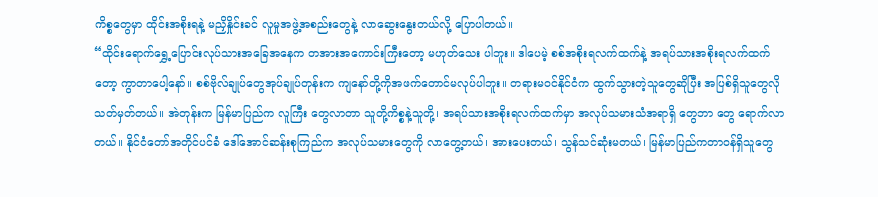ကိစ္စတွေမှာ ထိုင်းအစိုးရနဲ့ မညှိနှိုင်းခင် လူမှုအဖွဲ့အစည်းတွေနဲ့ လာဆွေးနွေးတယ်လို့ ပြောပါတယ်။
“ထိုင်းရောက်ရွှေ့ပြောင်းလုပ်သားအခြေအနေက တအားအကောင်းကြီးတော့ မဟုတ်သေး ပါဘူး။ ဒါပေမဲ့ စစ်အစိုးရလက်ထက်နဲ့ အရပ်သားအစိုးရလက်ထက်တော့ ကွာတာပေါ့နော်။ စစ်ဗိုလ်ချုပ်တွေအုပ်ချုပ်တုန်းက ကျနော်တို့ကိုအဖက်တောင်မလုပ်ပါဘူး။ တရားမဝင်နိုင်ငံက ထွက်သွားတဲ့သူတွေဆိုပြီး အပြစ်ရှိသူတွေလိုသတ်မှတ်တယ်။ အဲတုန်းက မြန်မာပြည်က လူကြီး တွေလာတာ သူတို့ကိစ္စနဲ့သူတို့၊ အရပ်သားအစိုးရလက်ထက်မှာ အလုပ်သမားသံအရာရှိ တွေဘာ တွေ ရောက်လာတယ်။ နိုင်ငံတော်အတိုင်ပင်ခံ ဒေါ်အောင်ဆန်းစုကြည်က အလုပ်သမားတွေကို လာတွေ့တယ်၊ အားပေးတယ်၊ သွန်သင်ဆုံးမတယ်၊ မြန်မာပြည်ကတာဝန်ရှိသူတွေ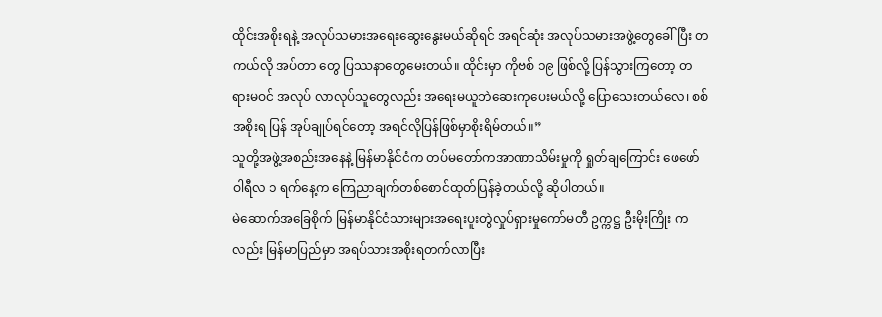ထိုင်းအစိုးရနဲ့ အလုပ်သမားအရေးဆွေးနွေးမယ်ဆိုရင် အရင်ဆုံး အလုပ်သမားအဖွဲ့တွေခေါ်ပြီး တကယ်လို အပ်တာ တွေ ပြဿနာတွေမေးတယ်။ ထိုင်းမှာ ကိုဗစ် ၁၉ ဖြစ်လို့ ပြန်သွားကြတော့ တရားမဝင် အလုပ် လာလုပ်သူတွေလည်း အရေးမယူဘဲဆေးကုပေးမယ်လို့ ပြောသေးတယ်လေ၊ စစ်အစိုးရ ပြန် အုပ်ချုပ်ရင်တော့ အရင်လိုပြန်ဖြစ်မှာစိုးရိမ်တယ်။”
သူတို့အဖွဲ့အစည်းအနေနဲ့ မြန်မာနိုင်ငံက တပ်မတော်ကအာဏာသိမ်းမှုကို ရှုတ်ချကြောင်း ဖေဖော်ဝါရီလ ၁ ရက်နေ့က ကြေညာချက်တစ်စောင်ထုတ်ပြန်ခဲ့တယ်လို့ ဆိုပါတယ်။
မဲဆောက်အခြေစိုက် မြန်မာနိုင်ငံသားများအရေးပူးတွဲလှုပ်ရှားမှုကော်မတီ ဥက္ကဋ္ဌ ဦးမိုးကြိုး ကလည်း မြန်မာပြည်မှာ အရပ်သားအစိုးရတက်လာပြီး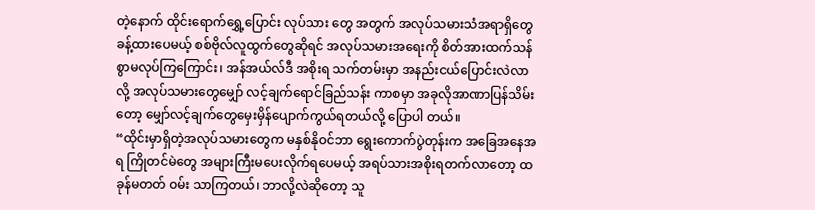တဲ့နောက် ထိုင်းရောက်ရွှေ့ပြောင်း လုပ်သား တွေ အတွက် အလုပ်သမားသံအရာရှိတွေခန့်ထားပေမယ့် စစ်ဗိုလ်လူထွက်တွေဆိုရင် အလုပ်သမားအရေးကို စိတ်အားထက်သန်စွာမလုပ်ကြကြောင်း၊ အန်အယ်လ်ဒီ အစိုးရ သက်တမ်းမှာ အနည်းငယ်ပြောင်းလဲလာလို့ အလုပ်သမားတွေမျှော် လင့်ချက်ရောင်ခြည်သန်း ကာစမှာ အခုလိုအာဏာပြန်သိမ်းတော့ မျှော်လင့်ချက်တွေမှေးမှိန်ပျောက်ကွယ်ရတယ်လို့ ပြောပါ တယ်။
“ထိုင်းမှာရှိတဲ့အလုပ်သမားတွေက မနှစ်နိုဝင်ဘာ ရွေးကောက်ပွဲတုန်းက အခြေအနေအရ ကြိုတင်မဲတွေ အများကြီးမပေးလိုက်ရပေမယ့် အရပ်သားအစိုးရတက်လာတော့ ထခုန်မတတ် ဝမ်း သာကြတယ်၊ ဘာလို့လဲဆိုတော့ သူ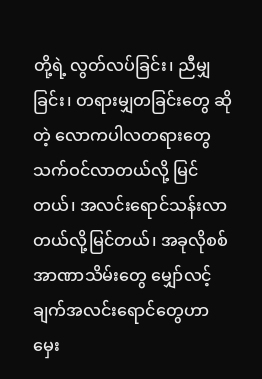တို့ရဲ့ လွတ်လပ်ခြင်း၊ ညီမျှခြင်း၊ တရားမျှတခြင်းတွေ ဆိုတဲ့ လောကပါလတရားတွေသက်ဝင်လာတယ်လို့ မြင်တယ်၊ အလင်းရောင်သန်းလာတယ်လို့မြင်တယ်၊ အခုလိုစစ်အာဏာသိမ်းတွေ မျှော်လင့်ချက်အလင်းရောင်တွေဟာ မှေး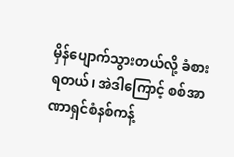မှိန်ပျောက်သွားတယ်လို့ ခံစားရတယ်၊ အဲဒါကြောင့် စစ်အာဏာရှင်စံနစ်ကန့်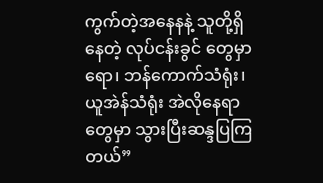ကွက်တဲ့အနေနနဲ့ သူတို့ရှိနေတဲ့ လုပ်ငန်းခွင် တွေမှာရော၊ ဘန်ကောက်သံရုံး၊ ယူအဲန်သံရုံး အဲလိုနေရာတွေမှာ သွားပြီးဆန္ဒပြကြတယ်”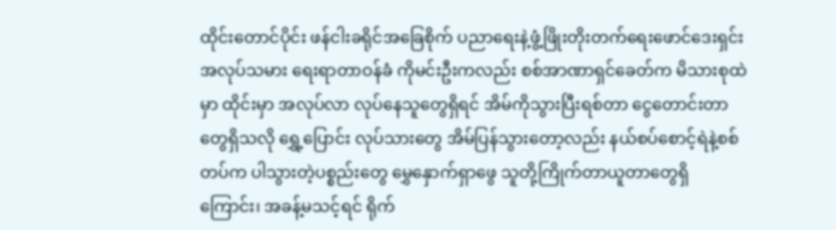ထိုင်းတောင်ပိုင်း ဖန်ငါးခရိုင်အခြေစိုက် ပညာရေးနဲ့ဖွံ့ဖြိုးတိုးတက်ရေးဖောင်ဒေးရှင်း အလုပ်သမား ရေးရာတာဝန်ခံ ကိုမင်းဦးကလည်း စစ်အာဏာရှင်ခေတ်က မိသားစုထဲမှာ ထိုင်းမှာ အလုပ်လာ လုပ်နေသူတွေရှိရင် အိမ်ကိုသွားပြီးရစ်တာ ငွေတောင်းတာတွေရှိသလို ရွှေ့ပြောင်း လုပ်သားတွေ အိမ်ပြန်သွားတော့လည်း နယ်စပ်စောင့်ရဲနဲ့စစ်တပ်က ပါသွားတဲ့ပစ္စည်းတွေ မွှေနှောက်ရှာဖွေ သူတို့ကြိုက်တာယူတာတွေရှိကြောင်း၊ အခန့်မသင့်ရင် ရိုက်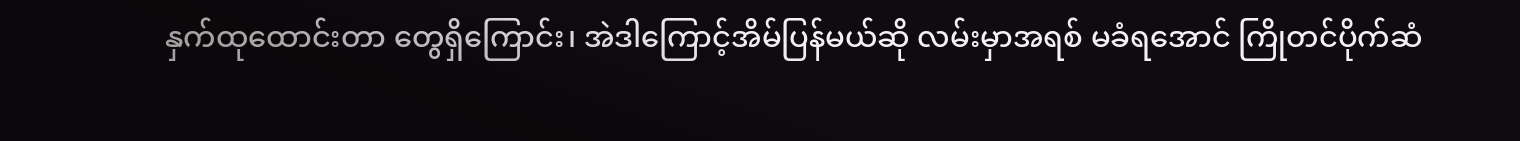နှက်ထုထောင်းတာ တွေရှိကြောင်း၊ အဲဒါကြောင့်အိမ်ပြန်မယ်ဆို လမ်းမှာအရစ် မခံရအောင် ကြိုတင်ပိုက်ဆံ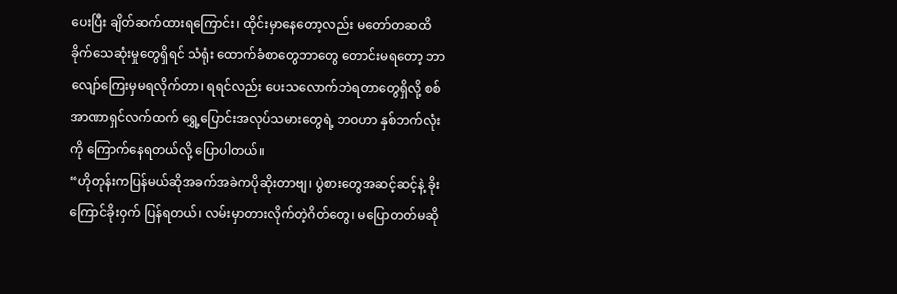ပေးပြီး ချိတ်ဆက်ထားရကြောင်း၊ ထိုင်းမှာနေတော့လည်း မတော်တဆထိခိုက်သေဆုံးမှုတွေရှိရင် သံရုံး ထောက်ခံစာတွေဘာတွေ တောင်းမရတော့ ဘာလျော်ကြေးမှမရလိုက်တာ၊ ရရင်လည်း ပေးသလောက်ဘဲရတာတွေရှိလို့ စစ်အာဏာရှင်လက်ထက် ရွှေ့ပြောင်းအလုပ်သမားတွေရဲ့ ဘဝဟာ နှစ်ဘက်လုံးကို ကြောက်နေရတယ်လို့ ပြောပါတယ်။
“ဟိုတုန်းကပြန်မယ်ဆိုအခက်အခဲကပိုဆိုးတာဗျ၊ ပွဲစားတွေအဆင့်ဆင့်နဲ့ ခိုးကြောင်ခိုးဝှက် ပြန်ရတယ်၊ လမ်းမှာတားလိုက်တဲ့ဂိတ်တွေ၊ မပြောတတ်မဆို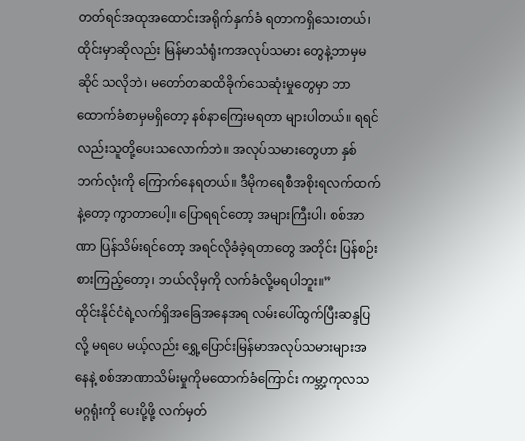တတ်ရင်အထုအထောင်းအရိုက်နှက်ခံ ရတာကရှိသေးတယ်၊ ထိုင်းမှာဆိုလည်း မြန်မာသံရုံးကအလုပ်သမား တွေနဲ့ဘာမှမဆိုင် သလိုဘဲ၊ မတော်တဆထိခိုက်သေဆုံးမှုတွေမှာ ဘာထောက်ခံစာမှမရှိတော့ နစ်နာကြေးမရတာ များပါတယ်။ ရရင်လည်းသူတို့ပေးသလောက်ဘဲ။ အလုပ်သမားတွေဟာ နှစ်ဘက်လုံးကို ကြောက်နေရတယ်။ ဒီမိုကရေစီအစိုးရလက်ထက်နဲ့တော့ ကွာတာပေါ့။ ပြောရရင်တော့ အများကြီးပါ၊ စစ်အာဏာ ပြန်သိမ်းရင်တော့ အရင်လိုခံခဲ့ရတာတွေ အတိုင်း ပြန်စဉ်းစားကြည့်တော့၊ ဘယ်လိုမှကို လက်ခံလို့မရပါဘူး။”
ထိုင်းနိုင်ငံရဲ့လက်ရှိအခြေအနေအရ လမ်းပေါ်ထွက်ပြီးဆန္ဒပြလို့ မရပေ မယ့်လည်း ရွှေ့ပြောင်းမြန်မာအလုပ်သမားများအနေနဲ့ စစ်အာဏာသိမ်းမှုကိုမထောက်ခံကြောင်း ကမ္ဘာ့ကုလသမဂ္ဂရုံးကို ပေးပို့ဖို့ လက်မှတ်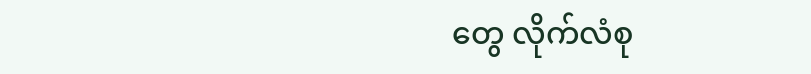တွေ လိုက်လံစု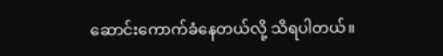ဆောင်းကောက်ခံနေတယ်လို့ သိရပါတယ်။